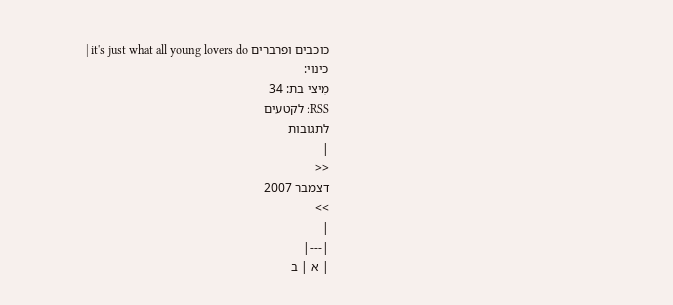כוכבים ופרברים it's just what all young lovers do |
כינוי:
מִיצי בת: 34
RSS: לקטעים
לתגובות
|
<<
דצמבר 2007
>>
|
|---|
| א | ב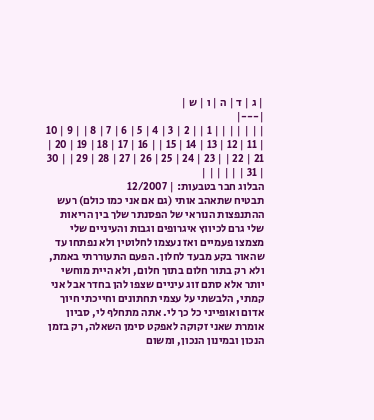| ג | ד | ה | ו | ש |
|---|
| | | | | | | 1 | | 2 | 3 | 4 | 5 | 6 | 7 | 8 | | 9 | 10 | 11 | 12 | 13 | 14 | 15 | | 16 | 17 | 18 | 19 | 20 | 21 | 22 | | 23 | 24 | 25 | 26 | 27 | 28 | 29 | | 30 | 31 | | | | | |
הבלוג חבר בטבעות: | 12/2007
תבטיח שתאהב אותי (גם אם אני כמו כולם) רעש ההתנפצות הנוראי של הפסנתר שלך בין הריאות שלי גרם לכיווץ איגרופים וגבות והעיניים שלי מצמצו פעמיים ואז נעצמו לחלוטין ולא נפתחו עד שהאור בקע מבעד לחלון. הפעם התעוררתי באמת, ולא רק בתור חלום בתוך חלום, ולא היית מוחשי יותר אלא סתם זוג עיניים שצפו להן בחדר אבל אני קמתי, הלבשתי על עצמי תחתונים וחייכתי חיוך אדום ואופייני כל כך לי. אתה מתחלף לי, סביון אומרת שאני זקוקה לאפקט סימן השאלה, רק בזמן הנכון ובמינון הנכון, ומשום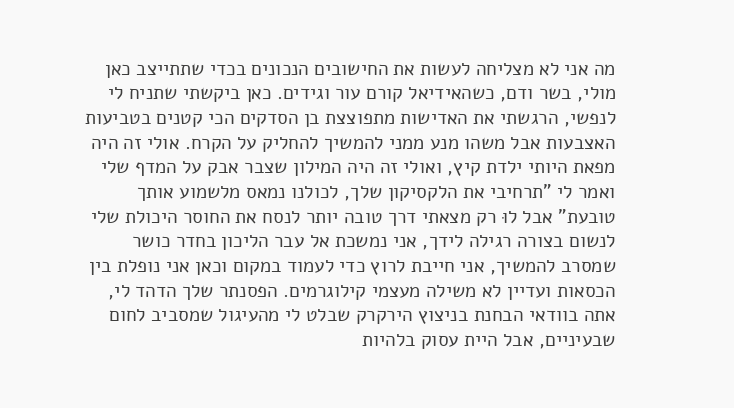מה אני לא מצליחה לעשות את החישובים הנכונים בכדי שתתייצב כאן מולי, בשר ודם, כשהאידיאל קורם עור וגידים. כאן ביקשתי שתניח לי לנפשי, הרגשתי את האדישות מתפוצצת בן הסדקים הכי קטנים בטביעות האצבעות אבל משהו מנע ממני להמשיך להחליק על הקרח. אולי זה היה מפאת היותי ילדת קיץ, ואולי זה היה המילון שצבר אבק על המדף שלי ואמר לי "תרחיבי את הלקסיקון שלך, לכולנו נמאס מלשמוע אותך טובעת" אבל לוּ רק מצאתי דרך טובה יותר לנסח את החוסר היכולת שלי לנשום בצורה רגילה לידך, אני נמשכת אל עבר הליכון בחדר כושר שמסרב להמשיך, אני חייבת לרוץ כדי לעמוד במקום וכאן אני נופלת בין הכסאות ועדיין לא משילה מעצמי קילוגרמים. הפסנתר שלך הדהד לי, אתה בוודאי הבחנת בניצוץ הירקרק שבלט לי מהעיגול שמסביב לחום שבעיניים, אבל היית עסוק בלהיות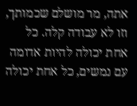אתה, מר מושלם שכמותך, וזו לא עבודה קלה. כל אחת יכולה להיות אדומה עם נמשים, כל אחת יכולה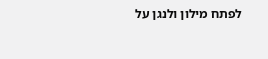לפתח מילון ולנגן על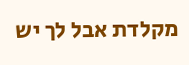מקלדת אבל לך יש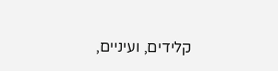קלידים, ועיניים,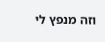וזה מנפץ לי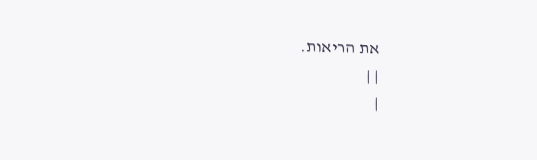את הריאות.
| |
|